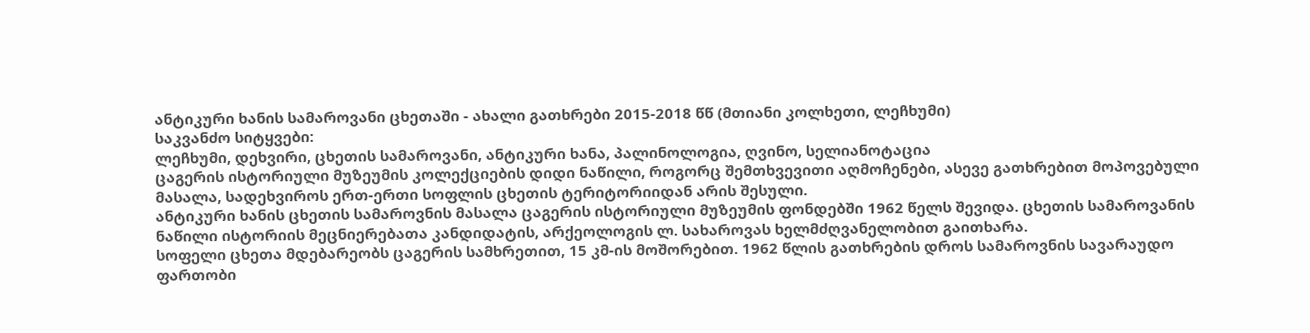ანტიკური ხანის სამაროვანი ცხეთაში - ახალი გათხრები 2015-2018 წწ (მთიანი კოლხეთი, ლეჩხუმი)
საკვანძო სიტყვები:
ლეჩხუმი, დეხვირი, ცხეთის სამაროვანი, ანტიკური ხანა, პალინოლოგია, ღვინო, სელიანოტაცია
ცაგერის ისტორიული მუზეუმის კოლექციების დიდი ნაწილი, როგორც შემთხვევითი აღმოჩენები, ასევე გათხრებით მოპოვებული მასალა, სადეხვიროს ერთ-ერთი სოფლის ცხეთის ტერიტორიიდან არის შესული.
ანტიკური ხანის ცხეთის სამაროვნის მასალა ცაგერის ისტორიული მუზეუმის ფონდებში 1962 წელს შევიდა. ცხეთის სამაროვანის ნაწილი ისტორიის მეცნიერებათა კანდიდატის, არქეოლოგის ლ. სახაროვას ხელმძღვანელობით გაითხარა.
სოფელი ცხეთა მდებარეობს ცაგერის სამხრეთით, 15 კმ-ის მოშორებით. 1962 წლის გათხრების დროს სამაროვნის სავარაუდო ფართობი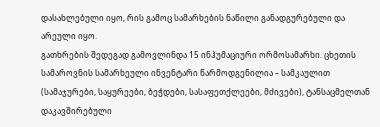დასახლებული იყო, რის გამოც სამარხების ნაწილი განადგურებული და არეული იყო.
გათხრების შედეგად გამოვლინდა 15 ინჰუმაციური ორმოსამარხი. ცხეთის სამაროვნის სამარხეული ინვენტარი წარმოდგენილია – სამკაულით (სამაჯურები, საყურეები, ბეჭდები, სასაფეთქლეები, მძივები), ტანსაცმელთან დაკავშირებული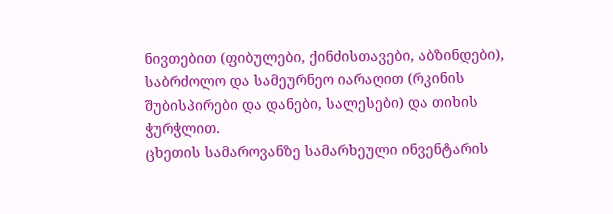ნივთებით (ფიბულები, ქინძისთავები, აბზინდები), საბრძოლო და სამეურნეო იარაღით (რკინის შუბისპირები და დანები, სალესები) და თიხის ჭურჭლით.
ცხეთის სამაროვანზე სამარხეული ინვენტარის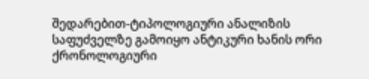შედარებით-ტიპოლოგიური ანალიზის საფუძველზე გამოიყო ანტიკური ხანის ორი ქრონოლოგიური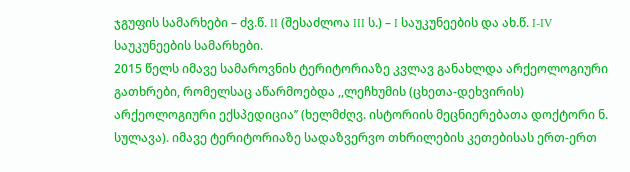ჯგუფის სამარხები – ძვ.წ. II (შესაძლოა III ს.) – I საუკუნეების და ახ.წ. I-IV საუკუნეების სამარხები.
2015 წელს იმავე სამაროვნის ტერიტორიაზე კვლავ განახლდა არქეოლოგიური გათხრები, რომელსაც აწარმოებდა ,,ლეჩხუმის (ცხეთა-დეხვირის) არქეოლოგიური ექსპედიცია’’ (ხელმძღვ. ისტორიის მეცნიერებათა დოქტორი ნ. სულავა). იმავე ტერიტორიაზე სადაზვერვო თხრილების კეთებისას ერთ-ერთ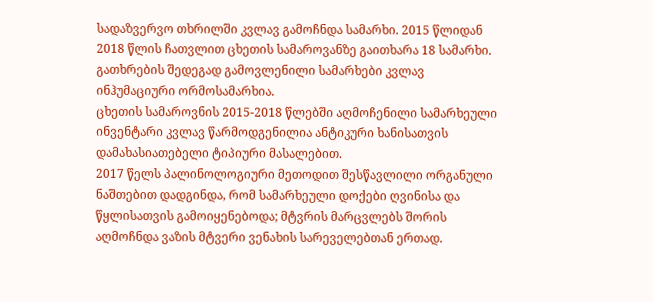სადაზვერვო თხრილში კვლავ გამოჩნდა სამარხი. 2015 წლიდან 2018 წლის ჩათვლით ცხეთის სამაროვანზე გაითხარა 18 სამარხი.
გათხრების შედეგად გამოვლენილი სამარხები კვლავ ინჰუმაციური ორმოსამარხია.
ცხეთის სამაროვნის 2015-2018 წლებში აღმოჩენილი სამარხეული ინვენტარი კვლავ წარმოდგენილია ანტიკური ხანისათვის დამახასიათებელი ტიპიური მასალებით.
2017 წელს პალინოლოგიური მეთოდით შესწავლილი ორგანული ნაშთებით დადგინდა, რომ სამარხეული დოქები ღვინისა და წყლისათვის გამოიყენებოდა; მტვრის მარცვლებს შორის აღმოჩნდა ვაზის მტვერი ვენახის სარეველებთან ერთად.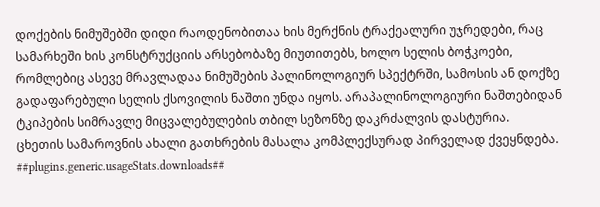დოქების ნიმუშებში დიდი რაოდენობითაა ხის მერქნის ტრაქეალური უჯრედები, რაც სამარხეში ხის კონსტრუქციის არსებობაზე მიუთითებს, ხოლო სელის ბოჭკოები, რომლებიც ასევე მრავლადაა ნიმუშების პალინოლოგიურ სპექტრში, სამოსის ან დოქზე გადაფარებული სელის ქსოვილის ნაშთი უნდა იყოს. არაპალინოლოგიური ნაშთებიდან ტკიპების სიმრავლე მიცვალებულების თბილ სეზონზე დაკრძალვის დასტურია.
ცხეთის სამაროვნის ახალი გათხრების მასალა კომპლექსურად პირველად ქვეყნდება.
##plugins.generic.usageStats.downloads##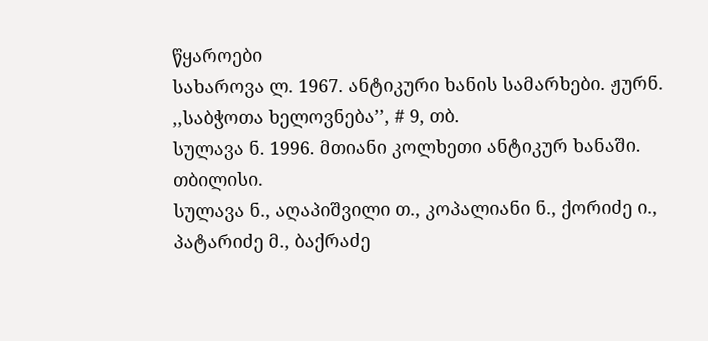წყაროები
სახაროვა ლ. 1967. ანტიკური ხანის სამარხები. ჟურნ. ,,საბჭოთა ხელოვნება’’, # 9, თბ.
სულავა ნ. 1996. მთიანი კოლხეთი ანტიკურ ხანაში. თბილისი.
სულავა ნ., აღაპიშვილი თ., კოპალიანი ნ., ქორიძე ი., პატარიძე მ., ბაქრაძე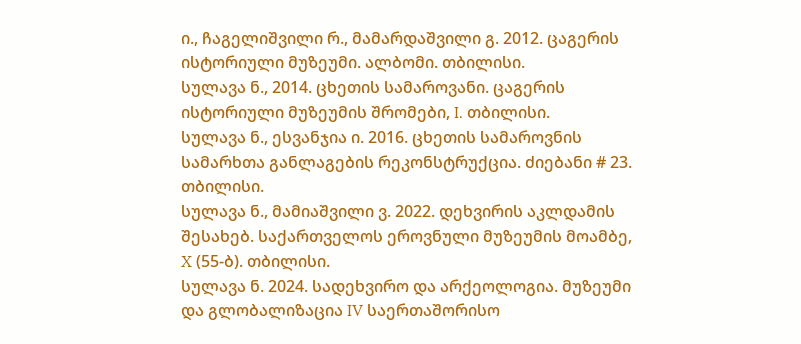ი., ჩაგელიშვილი რ., მამარდაშვილი გ. 2012. ცაგერის ისტორიული მუზეუმი. ალბომი. თბილისი.
სულავა ნ., 2014. ცხეთის სამაროვანი. ცაგერის ისტორიული მუზეუმის შრომები, I. თბილისი.
სულავა ნ., ესვანჯია ი. 2016. ცხეთის სამაროვნის სამარხთა განლაგების რეკონსტრუქცია. ძიებანი # 23. თბილისი.
სულავა ნ., მამიაშვილი ვ. 2022. დეხვირის აკლდამის შესახებ. საქართველოს ეროვნული მუზეუმის მოამბე, X (55-ბ). თბილისი.
სულავა ნ. 2024. სადეხვირო და არქეოლოგია. მუზეუმი და გლობალიზაცია IV საერთაშორისო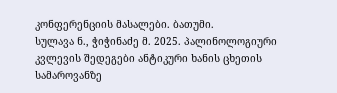კონფერენციის მასალები. ბათუმი.
სულავა ნ., ჭიჭინაძე მ. 2025. პალინოლოგიური კვლევის შედეგები ანტიკური ხანის ცხეთის სამაროვანზე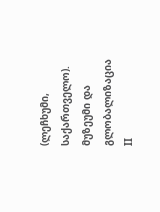(ლეჩხუმი, საქართველო). მუზეუმი და გლობალიზაცია II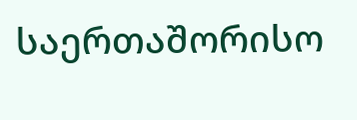საერთაშორისო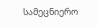სამეცნიერო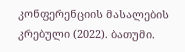კონფერენციის მასალების კრებული (2022). ბათუმი.